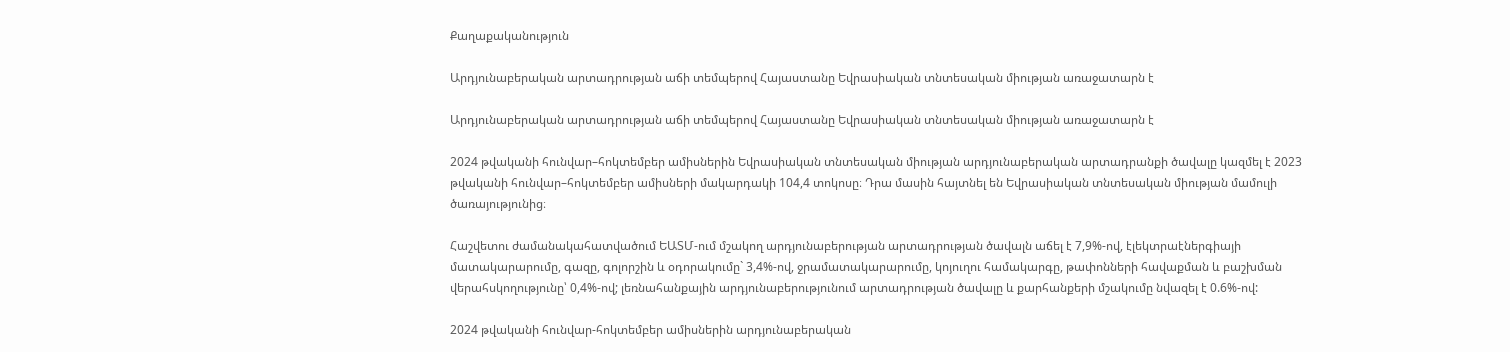Քաղաքականություն

Արդյունաբերական արտադրության աճի տեմպերով Հայաստանը Եվրասիական տնտեսական միության առաջատարն է

Արդյունաբերական արտադրության աճի տեմպերով Հայաստանը Եվրասիական տնտեսական միության առաջատարն է

2024 թվականի հունվար–հոկտեմբեր ամիսներին Եվրասիական տնտեսական միության արդյունաբերական արտադրանքի ծավալը կազմել է 2023 թվականի հունվար–հոկտեմբեր ամիսների մակարդակի 104,4 տոկոսը։ Դրա մասին հայտնել են Եվրասիական տնտեսական միության մամուլի ծառայությունից։

Հաշվետու ժամանակահատվածում ԵԱՏՄ-ում մշակող արդյունաբերության արտադրության ծավալն աճել է 7,9%-ով, էլեկտրաէներգիայի մատակարարումը, գազը, գոլորշին և օդորակումը` 3,4%-ով, ջրամատակարարումը, կոյուղու համակարգը, թափոնների հավաքման և բաշխման վերահսկողությունը՝ 0,4%-ով; լեռնահանքային արդյունաբերությունում արտադրության ծավալը և քարհանքերի մշակումը նվազել է 0.6%-ով:

2024 թվականի հունվար-հոկտեմբեր ամիսներին արդյունաբերական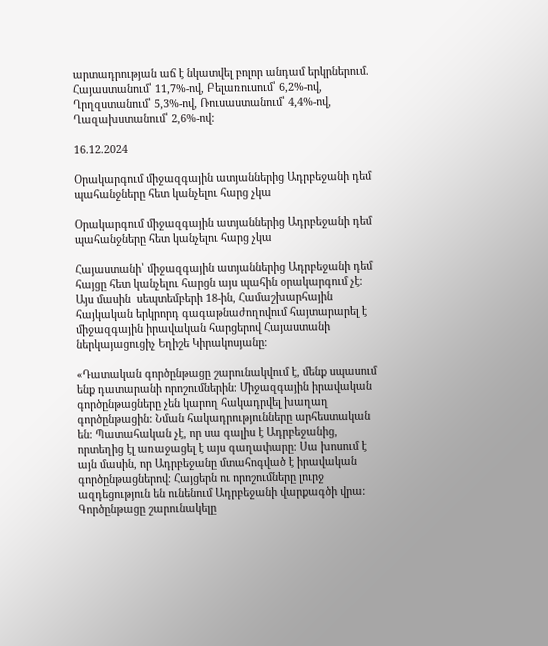արտադրության աճ է նկատվել բոլոր անդամ երկրներում. Հայաստանում՝ 11,7%-ով, Բելառուսում՝ 6,2%-ով, Ղրղզստանում՝ 5,3%-ով, Ռուսաստանում՝ 4,4%-ով, Ղազախստանում՝ 2,6%-ով:

16.12.2024

Օրակարգում միջազգային ատյաններից Ադրբեջանի դեմ պահանջները հետ կանչելու հարց չկա

Օրակարգում միջազգային ատյաններից Ադրբեջանի դեմ պահանջները հետ կանչելու հարց չկա

Հայաստանի՝ միջազգային ատյաններից Ադրբեջանի դեմ հայցը հետ կանչելու հարցն այս պահին օրակարգում չէ։ Այս մասին  սեպտեմբերի 18-ին, Համաշխարհային հայկական երկրորդ գագաթնաժողովում հայտարարել է միջազգային իրավական հարցերով Հայաստանի ներկայացուցիչ Եղիշե Կիրակոսյանը։

«Դատական գործընթացը շարունակվում է, մենք սպասում ենք դատարանի որոշումներին։ Միջազգային իրավական գործընթացները չեն կարող հակադրվել խաղաղ գործընթացին: Նման հակադրությունները արհեստական են։ Պատահական չէ, որ սա գալիս է Ադրբեջանից, որտեղից էլ առաջացել է այս գաղափարը։ Սա խոսում է այն մասին, որ Ադրբեջանը մտահոգված է իրավական գործընթացներով։ Հայցերն ու որոշումները լուրջ ազդեցություն են ունենում Ադրբեջանի վարքագծի վրա: Գործընթացը շարունակելը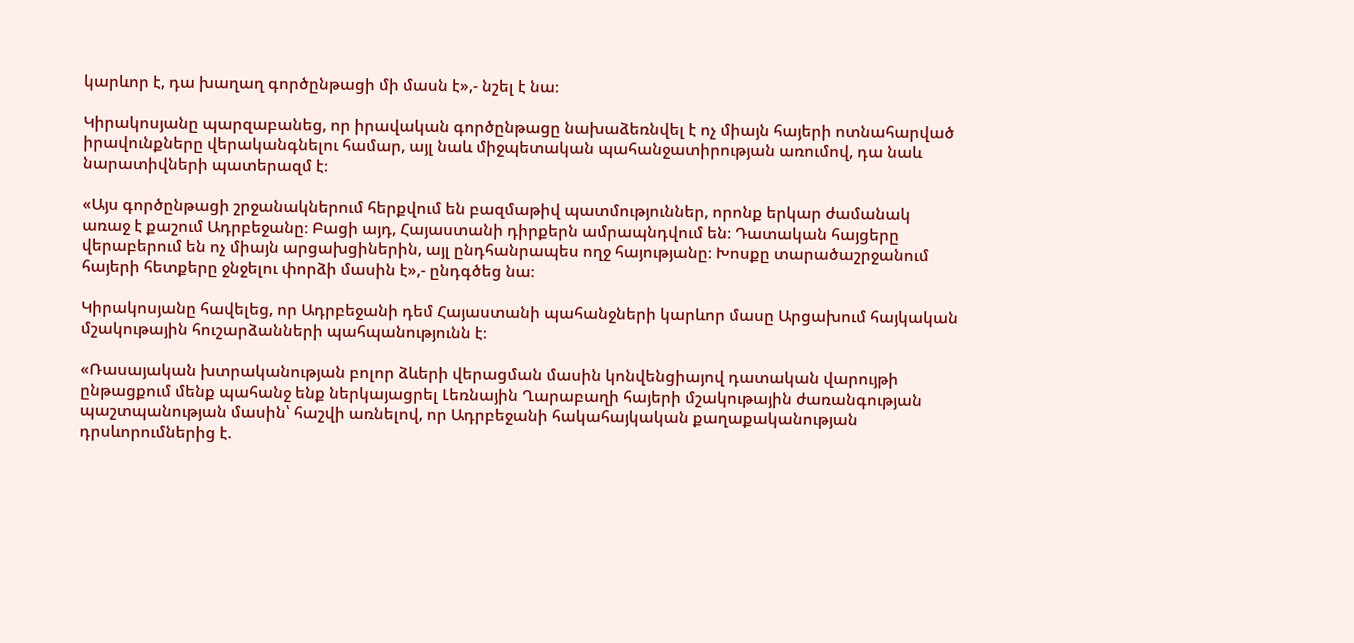կարևոր է, դա խաղաղ գործընթացի մի մասն է»,- նշել է նա։

Կիրակոսյանը պարզաբանեց, որ իրավական գործընթացը նախաձեռնվել է ոչ միայն հայերի ոտնահարված իրավունքները վերականգնելու համար, այլ նաև միջպետական պահանջատիրության առումով, դա նաև նարատիվների պատերազմ է։

«Այս գործընթացի շրջանակներում հերքվում են բազմաթիվ պատմություններ, որոնք երկար ժամանակ առաջ է քաշում Ադրբեջանը։ Բացի այդ, Հայաստանի դիրքերն ամրապնդվում են։ Դատական հայցերը վերաբերում են ոչ միայն արցախցիներին, այլ ընդհանրապես ողջ հայությանը։ Խոսքը տարածաշրջանում հայերի հետքերը ջնջելու փորձի մասին է»,- ընդգծեց նա։

Կիրակոսյանը հավելեց, որ Ադրբեջանի դեմ Հայաստանի պահանջների կարևոր մասը Արցախում հայկական մշակութային հուշարձանների պահպանությունն է։

«Ռասայական խտրականության բոլոր ձևերի վերացման մասին կոնվենցիայով դատական վարույթի ընթացքում մենք պահանջ ենք ներկայացրել Լեռնային Ղարաբաղի հայերի մշակութային ժառանգության պաշտպանության մասին՝ հաշվի առնելով, որ Ադրբեջանի հակահայկական քաղաքականության դրսևորումներից է.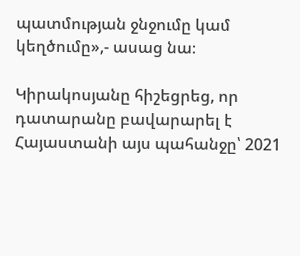պատմության ջնջումը կամ կեղծումը»,- ասաց նա։

Կիրակոսյանը հիշեցրեց, որ դատարանը բավարարել է Հայաստանի այս պահանջը՝ 2021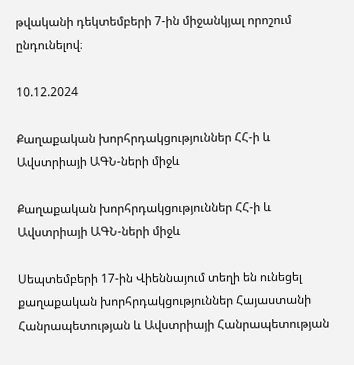թվականի դեկտեմբերի 7-ին միջանկյալ որոշում ընդունելով։

10.12.2024

Քաղաքական խորհրդակցություններ ՀՀ-ի և Ավստրիայի ԱԳՆ-ների միջև

Քաղաքական խորհրդակցություններ ՀՀ-ի և Ավստրիայի ԱԳՆ-ների միջև

Սեպտեմբերի 17-ին Վիեննայում տեղի են ունեցել քաղաքական խորհրդակցություններ Հայաստանի Հանրապետության և Ավստրիայի Հանրապետության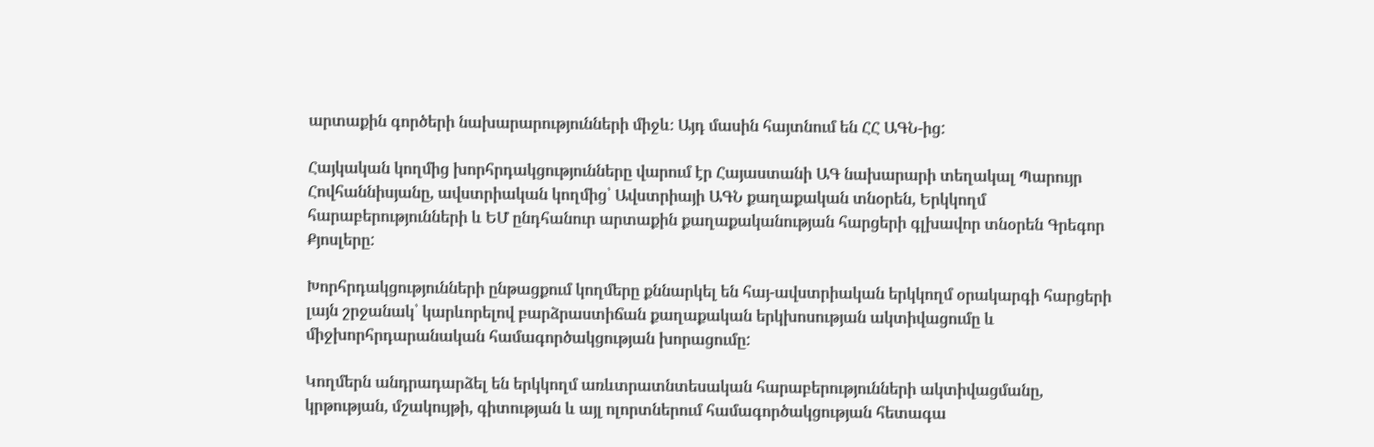արտաքին գործերի նախարարությունների միջև։ Այդ մասին հայտնում են ՀՀ ԱԳՆ-ից:

Հայկական կողմից խորհրդակցությունները վարում էր Հայաստանի ԱԳ նախարարի տեղակալ Պարույր Հովհաննիսյանը, ավստրիական կողմից՝ Ավստրիայի ԱԳՆ քաղաքական տնօրեն, Երկկողմ հարաբերությունների և ԵՄ ընդհանուր արտաքին քաղաքականության հարցերի գլխավոր տնօրեն Գրեգոր Քյոսլերը:

Խորհրդակցությունների ընթացքում կողմերը քննարկել են հայ-ավստրիական երկկողմ օրակարգի հարցերի լայն շրջանակ՝ կարևորելով բարձրաստիճան քաղաքական երկխոսության ակտիվացումը և միջխորհրդարանական համագործակցության խորացումը:

Կողմերն անդրադարձել են երկկողմ առևտրատնտեսական հարաբերությունների ակտիվացմանը, կրթության, մշակույթի, գիտության և այլ ոլորտներում համագործակցության հետագա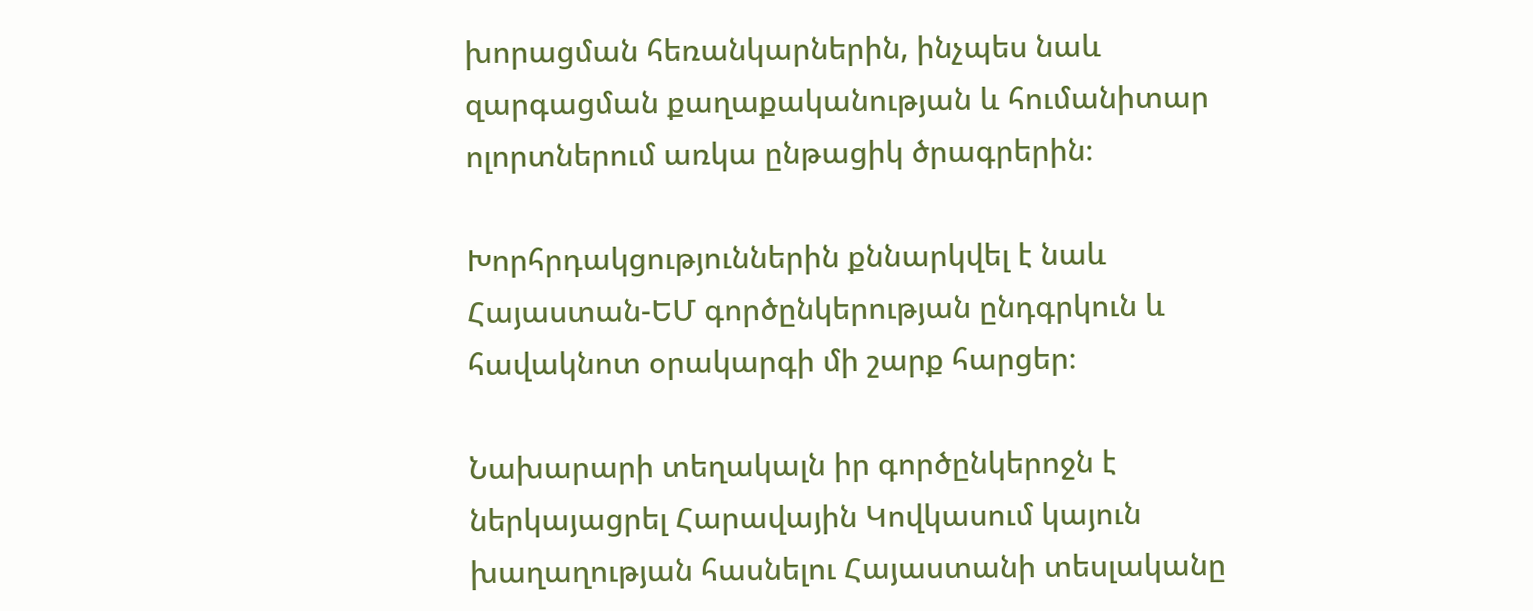խորացման հեռանկարներին, ինչպես նաև զարգացման քաղաքականության և հումանիտար ոլորտներում առկա ընթացիկ ծրագրերին։

Խորհրդակցություններին քննարկվել է նաև Հայաստան-ԵՄ գործընկերության ընդգրկուն և հավակնոտ օրակարգի մի շարք հարցեր։

Նախարարի տեղակալն իր գործընկերոջն է ներկայացրել Հարավային Կովկասում կայուն խաղաղության հասնելու Հայաստանի տեսլականը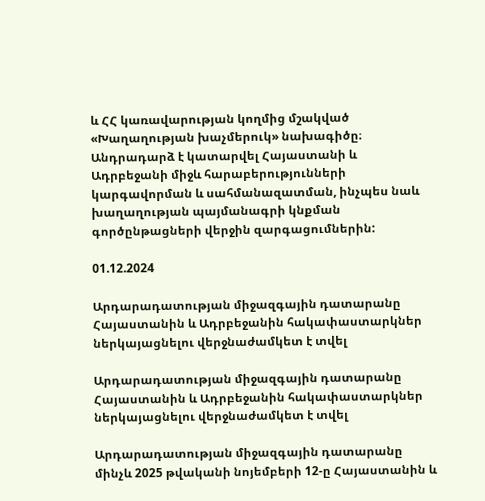և ՀՀ կառավարության կողմից մշակված «Խաղաղության խաչմերուկ» նախագիծը։ Անդրադարձ է կատարվել Հայաստանի և Ադրբեջանի միջև հարաբերությունների կարգավորման և սահմանազատման, ինչպես նաև խաղաղության պայմանագրի կնքման գործընթացների վերջին զարգացումներին:

01.12.2024

Արդարադատության միջազգային դատարանը Հայաստանին և Ադրբեջանին հակափաստարկներ ներկայացնելու վերջնաժամկետ է տվել

Արդարադատության միջազգային դատարանը Հայաստանին և Ադրբեջանին հակափաստարկներ ներկայացնելու վերջնաժամկետ է տվել

Արդարադատության միջազգային դատարանը մինչև 2025 թվականի նոյեմբերի 12-ը Հայաստանին և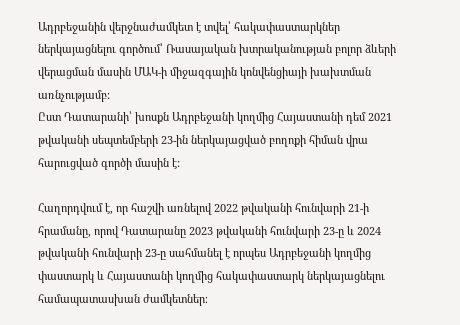Ադրբեջանին վերջնաժամկետ է տվել՝ հակափաստարկներ ներկայացնելու գործում՝ Ռասայական խտրականության բոլոր ձևերի վերացման մասին ՄԱԿ-ի միջազգային կոնվենցիայի խախտման առնչությամբ:
Ըստ Դատարանի՝ խոսքն Ադրբեջանի կողմից Հայաստանի դեմ 2021 թվականի սեպտեմբերի 23-ին ներկայացված բողոքի հիման վրա հարուցված գործի մասին է:

Հաղորդվում է, որ հաշվի առնելով 2022 թվականի հունվարի 21-ի հրամանը, որով Դատարանը 2023 թվականի հունվարի 23-ը և 2024 թվականի հունվարի 23-ը սահմանել է որպես Ադրբեջանի կողմից փաստարկ և Հայաստանի կողմից հակափաստարկ ներկայացնելու համապատասխան ժամկետներ։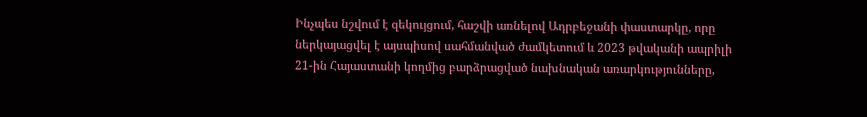Ինչպես նշվում է զեկույցում, հաշվի առնելով Ադրբեջանի փաստարկը, որը ներկայացվել է այսպիսով սահմանված ժամկետում և 2023 թվականի ապրիլի 21-ին Հայաստանի կողմից բարձրացված նախնական առարկությունները,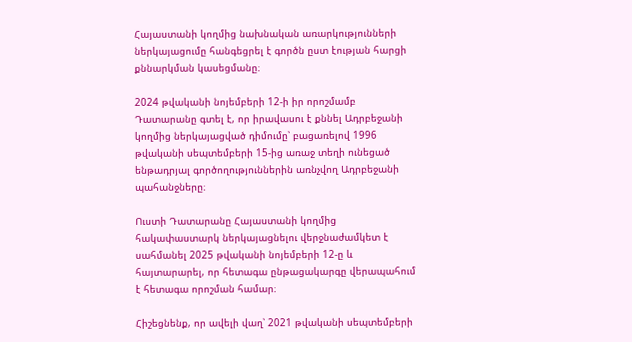Հայաստանի կողմից նախնական առարկությունների ներկայացումը հանգեցրել է գործն ըստ էության հարցի քննարկման կասեցմանը։

2024 թվականի նոյեմբերի 12-ի իր որոշմամբ Դատարանը գտել է, որ իրավասու է քննել Ադրբեջանի կողմից ներկայացված դիմումը՝ բացառելով 1996 թվականի սեպտեմբերի 15-ից առաջ տեղի ունեցած ենթադրյալ գործողություններին առնչվող Ադրբեջանի պահանջները։

Ուստի Դատարանը Հայաստանի կողմից հակափաստարկ ներկայացնելու վերջնաժամկետ է սահմանել 2025 թվականի նոյեմբերի 12-ը և հայտարարել, որ հետագա ընթացակարգը վերապահում է հետագա որոշման համար։

Հիշեցնենք, որ ավելի վաղ՝ 2021 թվականի սեպտեմբերի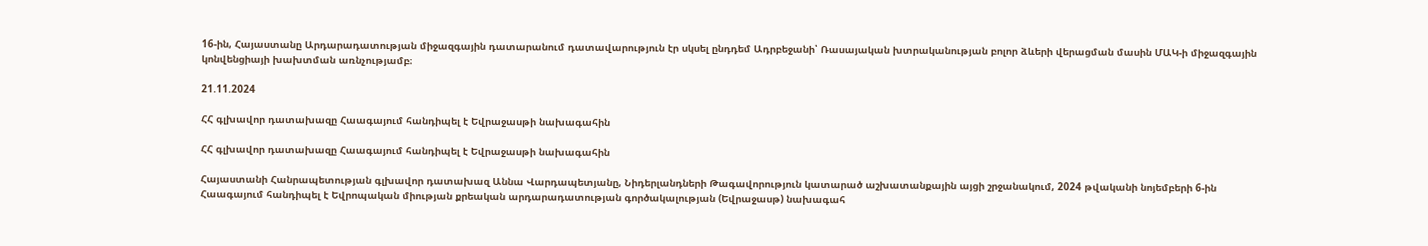16-ին, Հայաստանը Արդարադատության միջազգային դատարանում դատավարություն էր սկսել ընդդեմ Ադրբեջանի՝ Ռասայական խտրականության բոլոր ձևերի վերացման մասին ՄԱԿ-ի միջազգային կոնվենցիայի խախտման առնչությամբ։

21.11.2024

ՀՀ գլխավոր դատախազը Հաագայում հանդիպել է Եվրաջասթի նախագահին

ՀՀ գլխավոր դատախազը Հաագայում հանդիպել է Եվրաջասթի նախագահին

Հայաստանի Հանրապետության գլխավոր դատախազ Աննա Վարդապետյանը, Նիդերլանդների Թագավորություն կատարած աշխատանքային այցի շրջանակում, 2024 թվականի նոյեմբերի 6-ին Հաագայում հանդիպել է Եվրոպական միության քրեական արդարադատության գործակալության (Եվրաջասթ) նախագահ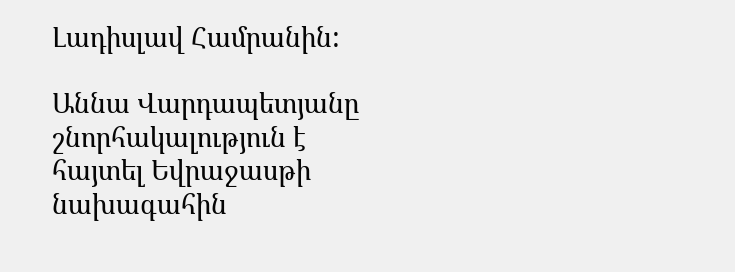Լադիսլավ Համրանին:

Աննա Վարդապետյանը շնորհակալություն է հայտել Եվրաջասթի նախագահին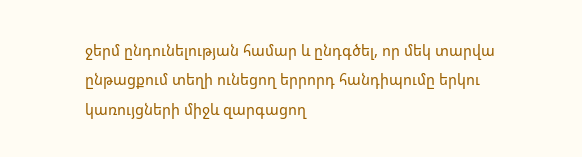ջերմ ընդունելության համար և ընդգծել, որ մեկ տարվա ընթացքում տեղի ունեցող երրորդ հանդիպումը երկու կառույցների միջև զարգացող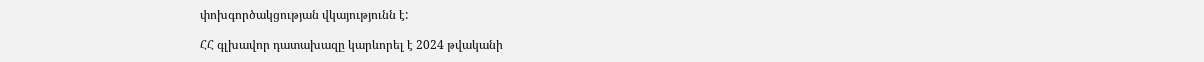փոխգործակցության վկայությունն է:

ՀՀ գլխավոր դատախազը կարևորել է 2024 թվականի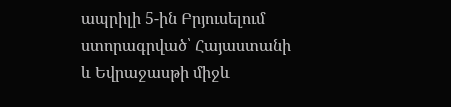ապրիլի 5-ին Բրյուսելում ստորագրված՝ Հայաստանի և Եվրաջասթի միջև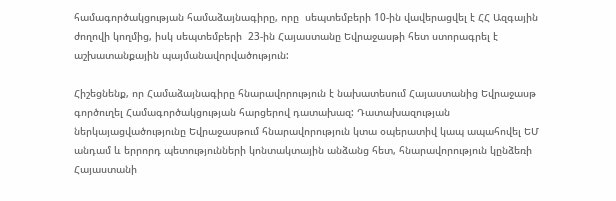համագործակցության համաձայնագիրը, որը  սեպտեմբերի 10-ին վավերացվել է ՀՀ Ազգային ժողովի կողմից, իսկ սեպտեմբերի  23-ին Հայաստանը Եվրաջասթի հետ ստորագրել է աշխատանքային պայմանավորվածություն:

Հիշեցնենք, որ Համաձայնագիրը հնարավորություն է նախատեսում Հայաստանից Եվրաջասթ գործուղել Համագործակցության հարցերով դատախազ: Դատախազության ներկայացվածությունը Եվրաջասթում հնարավորություն կտա օպերատիվ կապ ապահովել ԵՄ անդամ և երրորդ պետությունների կոնտակտային անձանց հետ, հնարավորություն կընձեռի Հայաստանի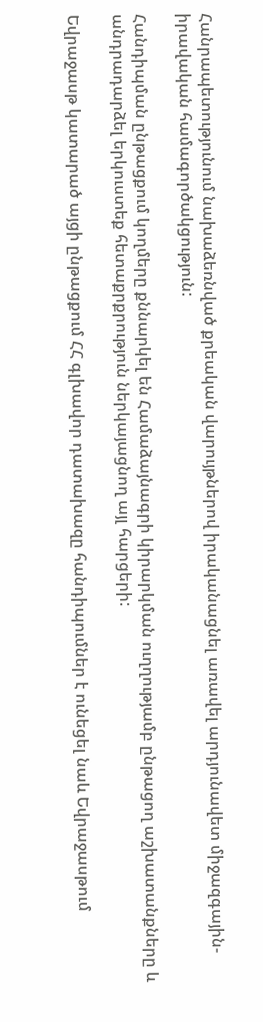Հանրապետությունում նախաձեռնված քրեական վարույթներով իրականացնել առավել արդյունավետ միջազգային-իրավական համագործակցություն:

Հանդիպման ընթացքում կողմերը քննարկել են Համաձայնագրի կիրարկման ուղղությամբ ընթացող աշխատանքները և անդրադարձել երկուստեք հետաքրքրություն ներկայացնող այլ հարցերի:

Եվրաջասթ կատարած այցի ընթացքում ՀՀ գլխավոր դատախազը հանդիպումներ է ունեցել նաև Եվրաջասթում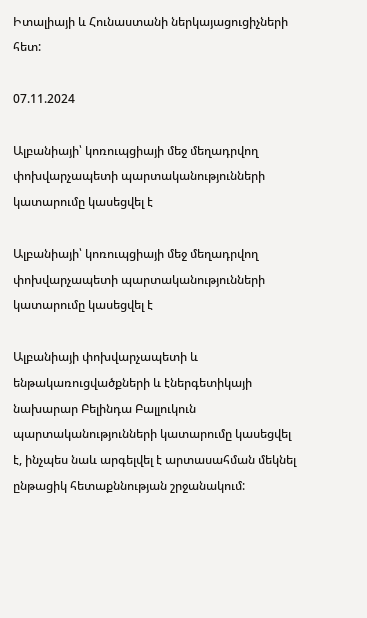Իտալիայի և Հունաստանի ներկայացուցիչների հետ:

07.11.2024

Ալբանիայի՝ կոռուպցիայի մեջ մեղադրվող փոխվարչապետի պարտականությունների կատարումը կասեցվել է

Ալբանիայի՝ կոռուպցիայի մեջ մեղադրվող փոխվարչապետի պարտականությունների կատարումը կասեցվել է

Ալբանիայի փոխվարչապետի և ենթակառուցվածքների և էներգետիկայի նախարար Բելինդա Բալլուկուն պարտականությունների կատարումը կասեցվել է, ինչպես նաև արգելվել է արտասահման մեկնել ընթացիկ հետաքննության շրջանակում: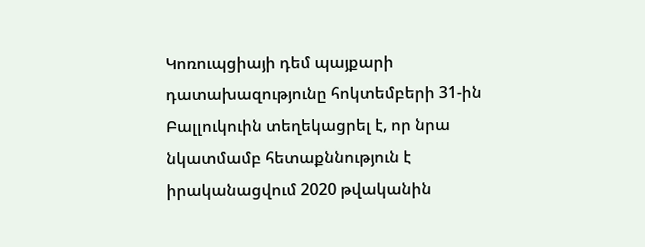Կոռուպցիայի դեմ պայքարի դատախազությունը հոկտեմբերի 31-ին Բալլուկուին տեղեկացրել է, որ նրա նկատմամբ հետաքննություն է իրականացվում 2020 թվականին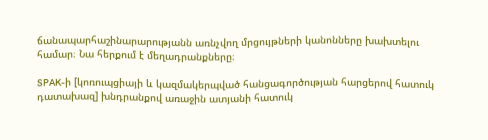ճանապարհաշինարարությանն առնչվող մրցույթների կանոնները խախտելու համար։ Նա հերքում է մեղադրանքները։

SPAK-ի [կոռուպցիայի և կազմակերպված հանցագործության հարցերով հատուկ դատախազ] խնդրանքով առաջին ատյանի հատուկ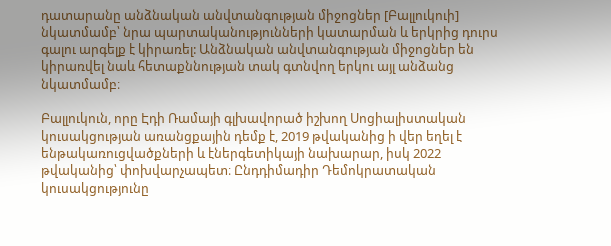դատարանը անձնական անվտանգության միջոցներ [Բալլուկուի] նկատմամբ՝ նրա պարտականությունների կատարման և երկրից դուրս գալու արգելք է կիրառել: Անձնական անվտանգության միջոցներ են կիրառվել նաև հետաքննության տակ գտնվող երկու այլ անձանց նկատմամբ։

Բալլուկուն, որը Էդի Ռամայի գլխավորած իշխող Սոցիալիստական կուսակցության առանցքային դեմք է, 2019 թվականից ի վեր եղել է ենթակառուցվածքների և էներգետիկայի նախարար, իսկ 2022 թվականից՝ փոխվարչապետ։ Ընդդիմադիր Դեմոկրատական կուսակցությունը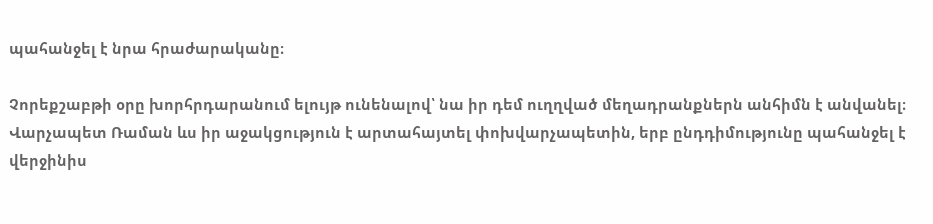պահանջել է նրա հրաժարականը։

Չորեքշաբթի օրը խորհրդարանում ելույթ ունենալով՝ նա իր դեմ ուղղված մեղադրանքներն անհիմն է անվանել։
Վարչապետ Ռաման ևս իր աջակցություն է արտահայտել փոխվարչապետին, երբ ընդդիմությունը պահանջել է վերջինիս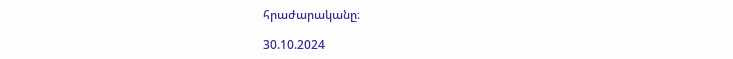հրաժարականը։

30.10.2024